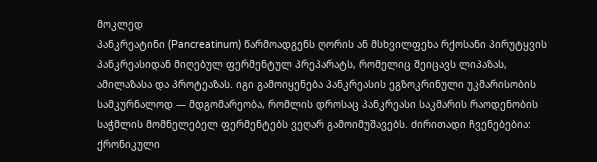მოკლედ
პანკრეატინი (Pancreatinum) წარმოადგენს ღორის ან მსხვილფეხა რქოსანი პირუტყვის პანკრეასიდან მიღებულ ფერმენტულ პრეპარატს, რომელიც შეიცავს ლიპაზას, ამილაზასა და პროტეაზას. იგი გამოიყენება პანკრეასის ეგზოკრინული უკმარისობის სამკურნალოდ — მდგომარეობა, რომლის დროსაც პანკრეასი საკმარის რაოდენობის საჭმლის მომნელებელ ფერმენტებს ვეღარ გამოიმუშავებს. ძირითადი ჩვენებებია: ქრონიკული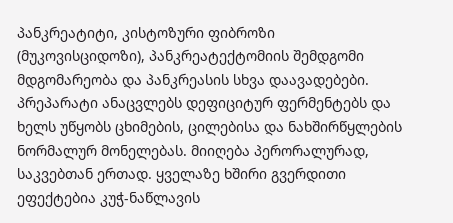პანკრეატიტი, კისტოზური ფიბროზი (მუკოვისციდოზი), პანკრეატექტომიის შემდგომი მდგომარეობა და პანკრეასის სხვა დაავადებები. პრეპარატი ანაცვლებს დეფიციტურ ფერმენტებს და ხელს უწყობს ცხიმების, ცილებისა და ნახშირწყლების ნორმალურ მონელებას. მიიღება პერორალურად, საკვებთან ერთად. ყველაზე ხშირი გვერდითი ეფექტებია კუჭ-ნაწლავის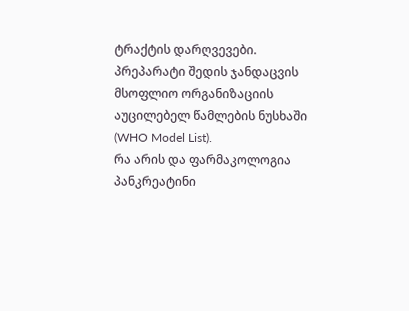ტრაქტის დარღვევები. პრეპარატი შედის ჯანდაცვის მსოფლიო ორგანიზაციის აუცილებელ წამლების ნუსხაში (WHO Model List).
რა არის და ფარმაკოლოგია
პანკრეატინი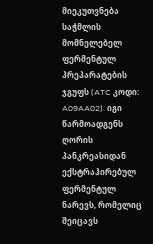მიეკუთვნება საჭმლის მომნელებელ ფერმენტულ პრეპარატების ჯგუფს (ATC კოდი: A09AA02). იგი წარმოადგენს ღორის პანკრეასიდან ექსტრაჰირებულ ფერმენტულ ნარევს, რომელიც შეიცავს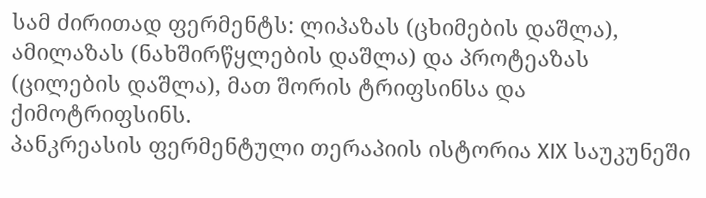სამ ძირითად ფერმენტს: ლიპაზას (ცხიმების დაშლა), ამილაზას (ნახშირწყლების დაშლა) და პროტეაზას (ცილების დაშლა), მათ შორის ტრიფსინსა და ქიმოტრიფსინს.
პანკრეასის ფერმენტული თერაპიის ისტორია XIX საუკუნეში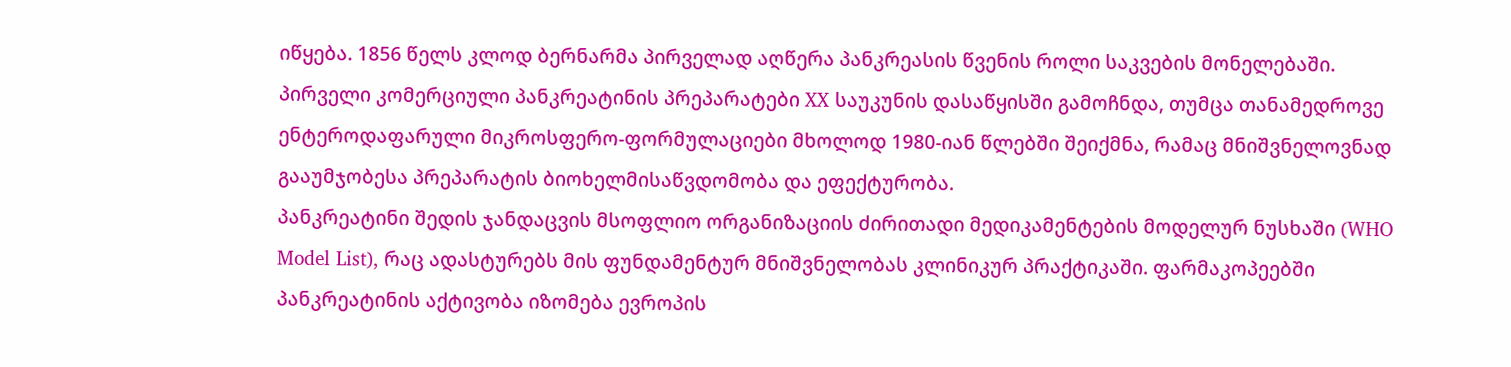იწყება. 1856 წელს კლოდ ბერნარმა პირველად აღწერა პანკრეასის წვენის როლი საკვების მონელებაში. პირველი კომერციული პანკრეატინის პრეპარატები XX საუკუნის დასაწყისში გამოჩნდა, თუმცა თანამედროვე ენტეროდაფარული მიკროსფერო-ფორმულაციები მხოლოდ 1980-იან წლებში შეიქმნა, რამაც მნიშვნელოვნად გააუმჯობესა პრეპარატის ბიოხელმისაწვდომობა და ეფექტურობა.
პანკრეატინი შედის ჯანდაცვის მსოფლიო ორგანიზაციის ძირითადი მედიკამენტების მოდელურ ნუსხაში (WHO Model List), რაც ადასტურებს მის ფუნდამენტურ მნიშვნელობას კლინიკურ პრაქტიკაში. ფარმაკოპეებში პანკრეატინის აქტივობა იზომება ევროპის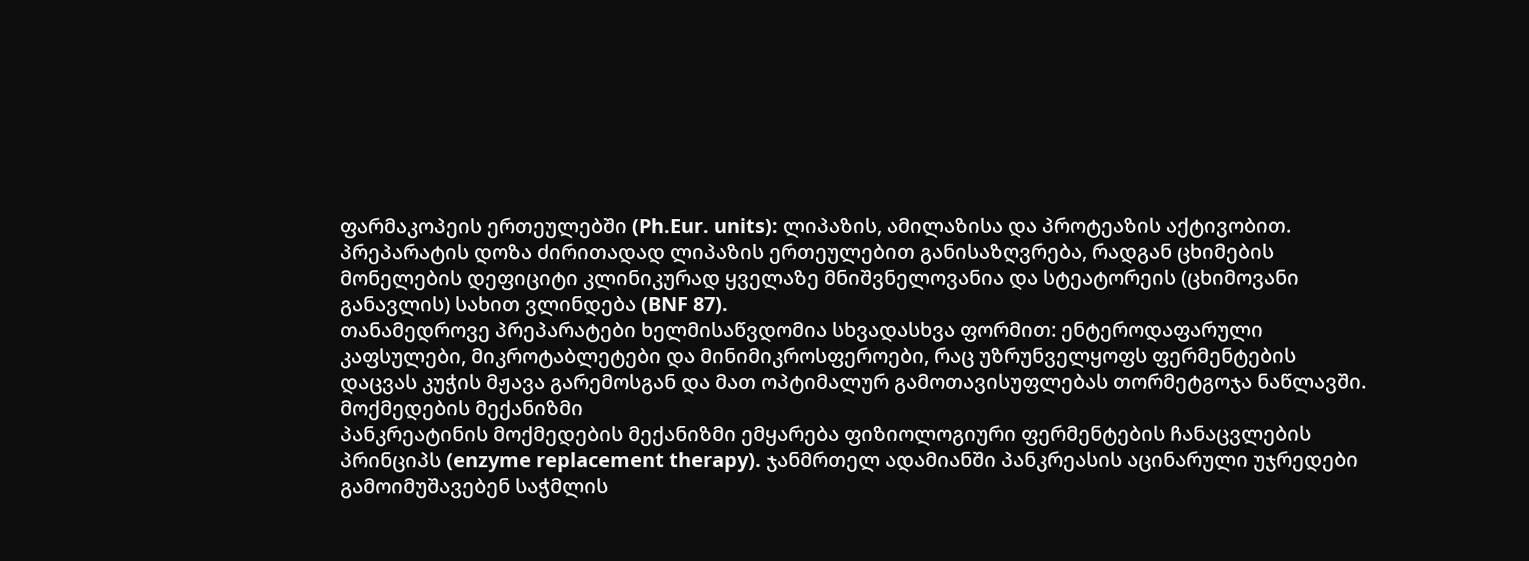ფარმაკოპეის ერთეულებში (Ph.Eur. units): ლიპაზის, ამილაზისა და პროტეაზის აქტივობით. პრეპარატის დოზა ძირითადად ლიპაზის ერთეულებით განისაზღვრება, რადგან ცხიმების მონელების დეფიციტი კლინიკურად ყველაზე მნიშვნელოვანია და სტეატორეის (ცხიმოვანი განავლის) სახით ვლინდება (BNF 87).
თანამედროვე პრეპარატები ხელმისაწვდომია სხვადასხვა ფორმით: ენტეროდაფარული კაფსულები, მიკროტაბლეტები და მინიმიკროსფეროები, რაც უზრუნველყოფს ფერმენტების დაცვას კუჭის მჟავა გარემოსგან და მათ ოპტიმალურ გამოთავისუფლებას თორმეტგოჯა ნაწლავში.
მოქმედების მექანიზმი
პანკრეატინის მოქმედების მექანიზმი ემყარება ფიზიოლოგიური ფერმენტების ჩანაცვლების პრინციპს (enzyme replacement therapy). ჯანმრთელ ადამიანში პანკრეასის აცინარული უჯრედები გამოიმუშავებენ საჭმლის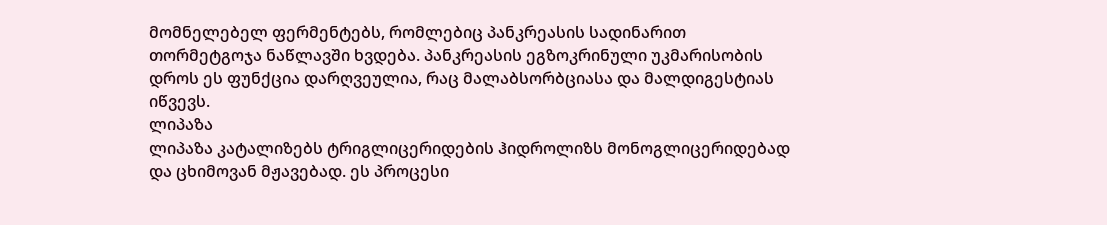მომნელებელ ფერმენტებს, რომლებიც პანკრეასის სადინარით თორმეტგოჯა ნაწლავში ხვდება. პანკრეასის ეგზოკრინული უკმარისობის დროს ეს ფუნქცია დარღვეულია, რაც მალაბსორბციასა და მალდიგესტიას იწვევს.
ლიპაზა
ლიპაზა კატალიზებს ტრიგლიცერიდების ჰიდროლიზს მონოგლიცერიდებად და ცხიმოვან მჟავებად. ეს პროცესი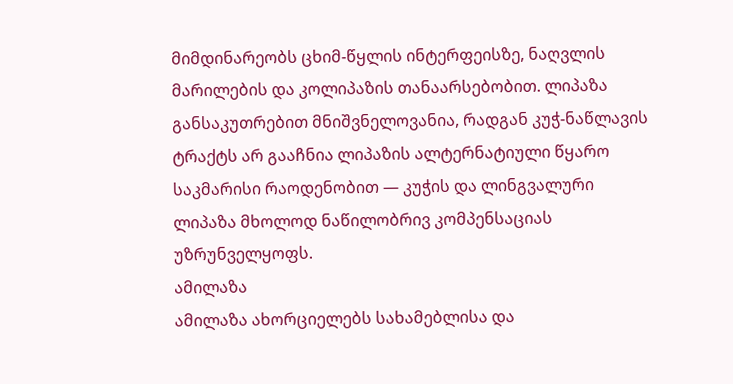მიმდინარეობს ცხიმ-წყლის ინტერფეისზე, ნაღვლის მარილების და კოლიპაზის თანაარსებობით. ლიპაზა განსაკუთრებით მნიშვნელოვანია, რადგან კუჭ-ნაწლავის ტრაქტს არ გააჩნია ლიპაზის ალტერნატიული წყარო საკმარისი რაოდენობით — კუჭის და ლინგვალური ლიპაზა მხოლოდ ნაწილობრივ კომპენსაციას უზრუნველყოფს.
ამილაზა
ამილაზა ახორციელებს სახამებლისა და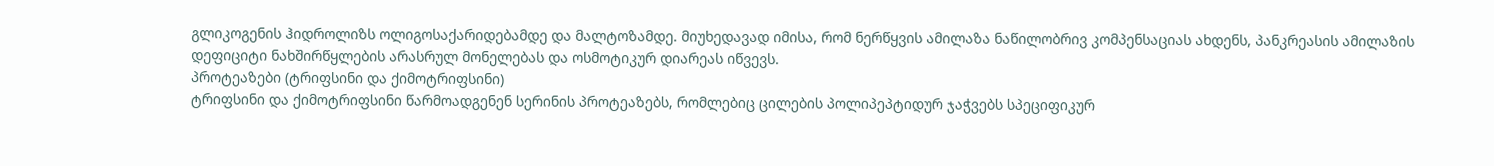გლიკოგენის ჰიდროლიზს ოლიგოსაქარიდებამდე და მალტოზამდე. მიუხედავად იმისა, რომ ნერწყვის ამილაზა ნაწილობრივ კომპენსაციას ახდენს, პანკრეასის ამილაზის დეფიციტი ნახშირწყლების არასრულ მონელებას და ოსმოტიკურ დიარეას იწვევს.
პროტეაზები (ტრიფსინი და ქიმოტრიფსინი)
ტრიფსინი და ქიმოტრიფსინი წარმოადგენენ სერინის პროტეაზებს, რომლებიც ცილების პოლიპეპტიდურ ჯაჭვებს სპეციფიკურ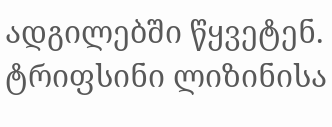ადგილებში წყვეტენ. ტრიფსინი ლიზინისა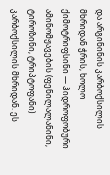და არგინინის კარბოქსილის მხრიდან ჭრის, ხოლო ქიმოტრიფსინი — ჰიდროფობური ამინომჟავების (ფენილალანინი, ტიროზინი, ტრიპტოფანი) კარბოქსილის მხრიდან. ეს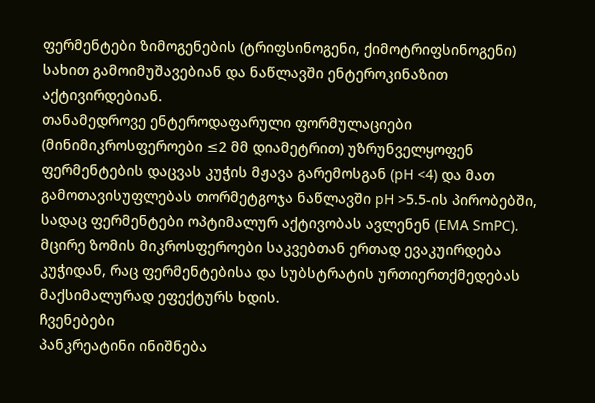ფერმენტები ზიმოგენების (ტრიფსინოგენი, ქიმოტრიფსინოგენი) სახით გამოიმუშავებიან და ნაწლავში ენტეროკინაზით აქტივირდებიან.
თანამედროვე ენტეროდაფარული ფორმულაციები (მინიმიკროსფეროები ≤2 მმ დიამეტრით) უზრუნველყოფენ ფერმენტების დაცვას კუჭის მჟავა გარემოსგან (pH <4) და მათ გამოთავისუფლებას თორმეტგოჯა ნაწლავში pH >5.5-ის პირობებში, სადაც ფერმენტები ოპტიმალურ აქტივობას ავლენენ (EMA SmPC). მცირე ზომის მიკროსფეროები საკვებთან ერთად ევაკუირდება კუჭიდან, რაც ფერმენტებისა და სუბსტრატის ურთიერთქმედებას მაქსიმალურად ეფექტურს ხდის.
ჩვენებები
პანკრეატინი ინიშნება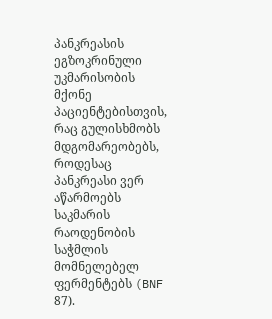პანკრეასის ეგზოკრინული უკმარისობის მქონე პაციენტებისთვის, რაც გულისხმობს მდგომარეობებს, როდესაც პანკრეასი ვერ აწარმოებს საკმარის რაოდენობის საჭმლის მომნელებელ ფერმენტებს (BNF 87).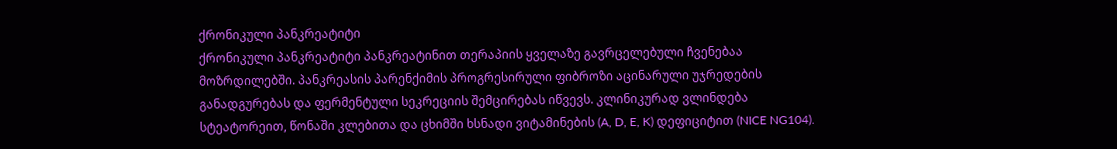ქრონიკული პანკრეატიტი
ქრონიკული პანკრეატიტი პანკრეატინით თერაპიის ყველაზე გავრცელებული ჩვენებაა მოზრდილებში. პანკრეასის პარენქიმის პროგრესირული ფიბროზი აცინარული უჯრედების განადგურებას და ფერმენტული სეკრეციის შემცირებას იწვევს. კლინიკურად ვლინდება სტეატორეით, წონაში კლებითა და ცხიმში ხსნადი ვიტამინების (A, D, E, K) დეფიციტით (NICE NG104).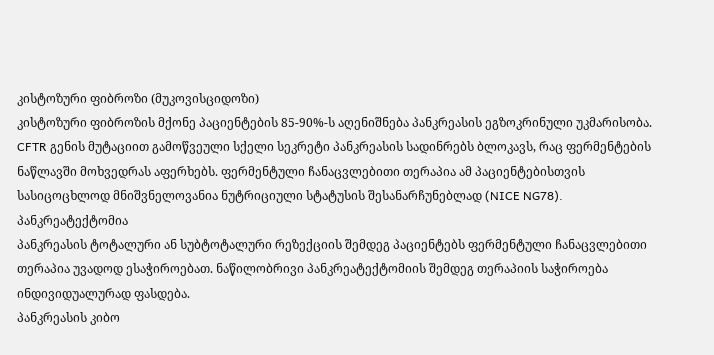კისტოზური ფიბროზი (მუკოვისციდოზი)
კისტოზური ფიბროზის მქონე პაციენტების 85-90%-ს აღენიშნება პანკრეასის ეგზოკრინული უკმარისობა. CFTR გენის მუტაციით გამოწვეული სქელი სეკრეტი პანკრეასის სადინრებს ბლოკავს, რაც ფერმენტების ნაწლავში მოხვედრას აფერხებს. ფერმენტული ჩანაცვლებითი თერაპია ამ პაციენტებისთვის სასიცოცხლოდ მნიშვნელოვანია ნუტრიციული სტატუსის შესანარჩუნებლად (NICE NG78).
პანკრეატექტომია
პანკრეასის ტოტალური ან სუბტოტალური რეზექციის შემდეგ პაციენტებს ფერმენტული ჩანაცვლებითი თერაპია უვადოდ ესაჭიროებათ. ნაწილობრივი პანკრეატექტომიის შემდეგ თერაპიის საჭიროება ინდივიდუალურად ფასდება.
პანკრეასის კიბო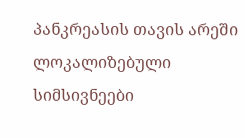პანკრეასის თავის არეში ლოკალიზებული სიმსივნეები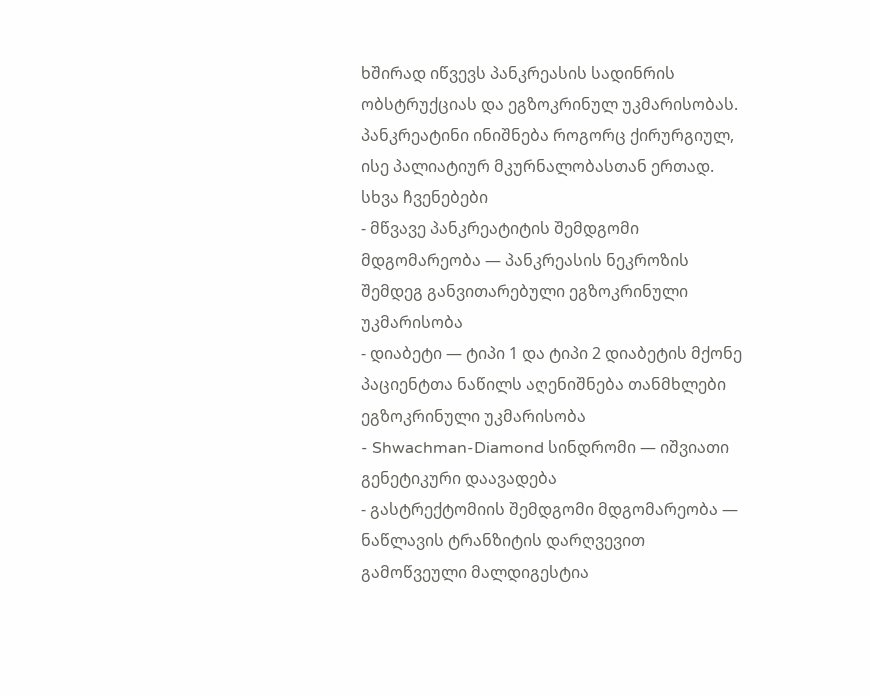ხშირად იწვევს პანკრეასის სადინრის ობსტრუქციას და ეგზოკრინულ უკმარისობას. პანკრეატინი ინიშნება როგორც ქირურგიულ, ისე პალიატიურ მკურნალობასთან ერთად.
სხვა ჩვენებები
- მწვავე პანკრეატიტის შემდგომი მდგომარეობა — პანკრეასის ნეკროზის შემდეგ განვითარებული ეგზოკრინული უკმარისობა
- დიაბეტი — ტიპი 1 და ტიპი 2 დიაბეტის მქონე პაციენტთა ნაწილს აღენიშნება თანმხლები ეგზოკრინული უკმარისობა
- Shwachman-Diamond სინდრომი — იშვიათი გენეტიკური დაავადება
- გასტრექტომიის შემდგომი მდგომარეობა — ნაწლავის ტრანზიტის დარღვევით გამოწვეული მალდიგესტია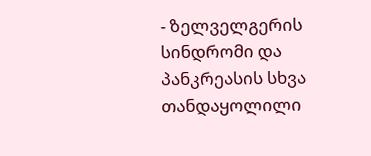- ზელველგერის სინდრომი და პანკრეასის სხვა თანდაყოლილი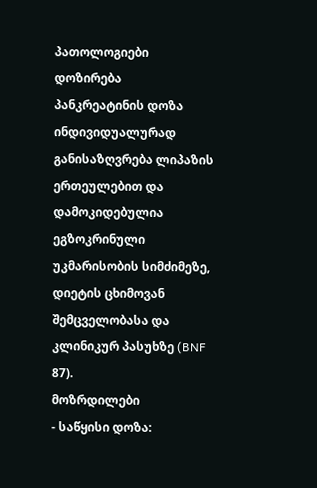პათოლოგიები
დოზირება
პანკრეატინის დოზა ინდივიდუალურად განისაზღვრება ლიპაზის ერთეულებით და დამოკიდებულია ეგზოკრინული უკმარისობის სიმძიმეზე, დიეტის ცხიმოვან შემცველობასა და კლინიკურ პასუხზე (BNF 87).
მოზრდილები
- საწყისი დოზა: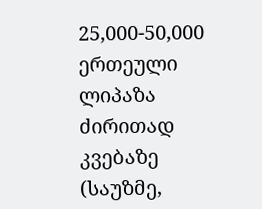25,000-50,000 ერთეული ლიპაზა ძირითად კვებაზე (საუზმე,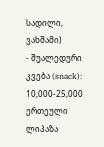სადილი, ვახშამი)
- შუალედური კვება (snack): 10,000-25,000 ერთეული ლიპაზა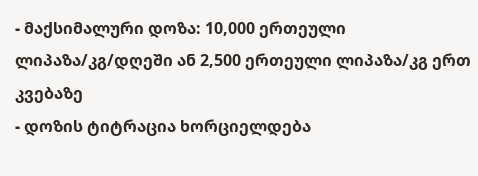- მაქსიმალური დოზა: 10,000 ერთეული ლიპაზა/კგ/დღეში ან 2,500 ერთეული ლიპაზა/კგ ერთ კვებაზე
- დოზის ტიტრაცია ხორციელდება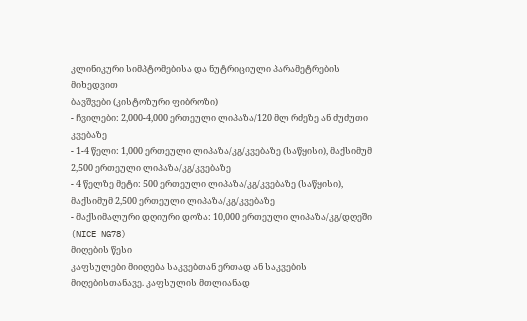კლინიკური სიმპტომებისა და ნუტრიციული პარამეტრების მიხედვით
ბავშვები (კისტოზური ფიბროზი)
- ჩვილები: 2,000-4,000 ერთეული ლიპაზა/120 მლ რძეზე ან ძუძუთი კვებაზე
- 1-4 წელი: 1,000 ერთეული ლიპაზა/კგ/კვებაზე (საწყისი), მაქსიმუმ 2,500 ერთეული ლიპაზა/კგ/კვებაზე
- 4 წელზე მეტი: 500 ერთეული ლიპაზა/კგ/კვებაზე (საწყისი), მაქსიმუმ 2,500 ერთეული ლიპაზა/კგ/კვებაზე
- მაქსიმალური დღიური დოზა: 10,000 ერთეული ლიპაზა/კგ/დღეში (NICE NG78)
მიღების წესი
კაფსულები მიიღება საკვებთან ერთად ან საკვების მიღებისთანავე. კაფსულის მთლიანად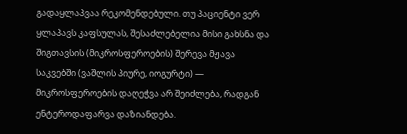გადაყლაპვაა რეკომენდებული. თუ პაციენტი ვერ ყლაპავს კაფსულას, შესაძლებელია მისი გახსნა და შიგთავსის (მიკროსფეროების) შერევა მჟავა საკვებში (ვაშლის პიურე, იოგურტი) — მიკროსფეროების დაღეჭვა არ შეიძლება, რადგან ენტეროდაფარვა დაზიანდება.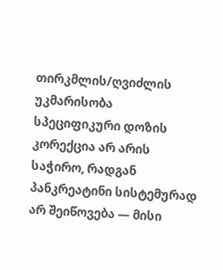თირკმლის/ღვიძლის უკმარისობა
სპეციფიკური დოზის კორექცია არ არის საჭირო, რადგან პანკრეატინი სისტემურად არ შეიწოვება — მისი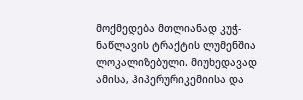მოქმედება მთლიანად კუჭ-ნაწლავის ტრაქტის ლუმენშია ლოკალიზებული. მიუხედავად ამისა, ჰიპერურიკემიისა და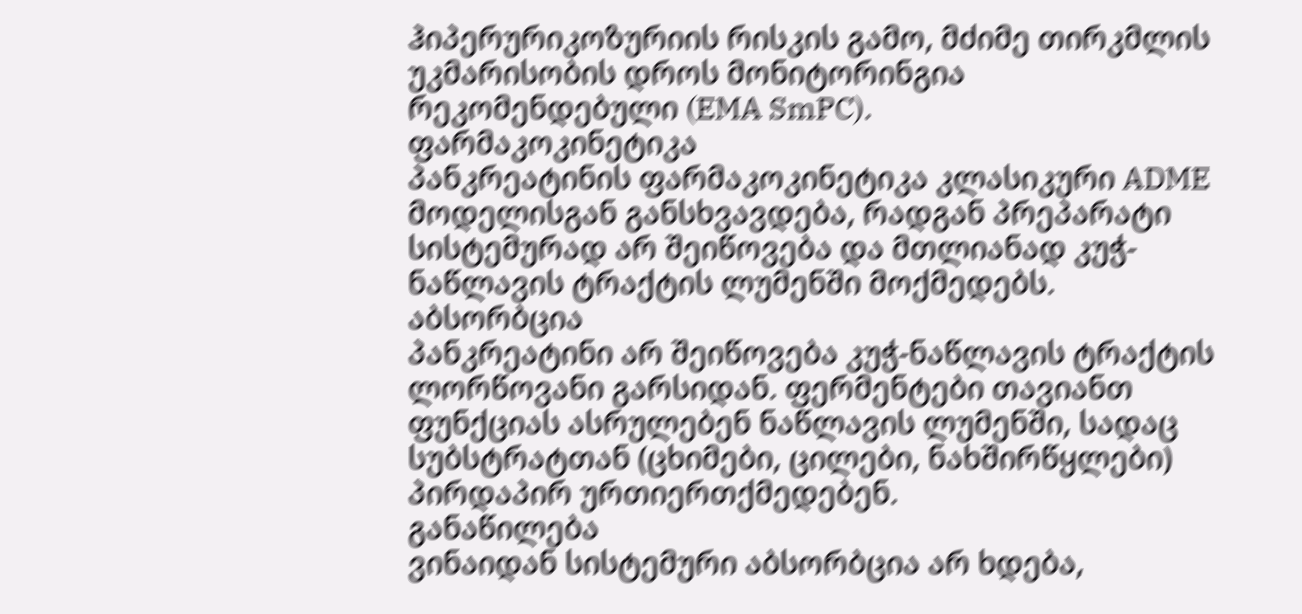ჰიპერურიკოზურიის რისკის გამო, მძიმე თირკმლის უკმარისობის დროს მონიტორინგია რეკომენდებული (EMA SmPC).
ფარმაკოკინეტიკა
პანკრეატინის ფარმაკოკინეტიკა კლასიკური ADME მოდელისგან განსხვავდება, რადგან პრეპარატი სისტემურად არ შეიწოვება და მთლიანად კუჭ-ნაწლავის ტრაქტის ლუმენში მოქმედებს.
აბსორბცია
პანკრეატინი არ შეიწოვება კუჭ-ნაწლავის ტრაქტის ლორწოვანი გარსიდან. ფერმენტები თავიანთ ფუნქციას ასრულებენ ნაწლავის ლუმენში, სადაც სუბსტრატთან (ცხიმები, ცილები, ნახშირწყლები) პირდაპირ ურთიერთქმედებენ.
განაწილება
ვინაიდან სისტემური აბსორბცია არ ხდება,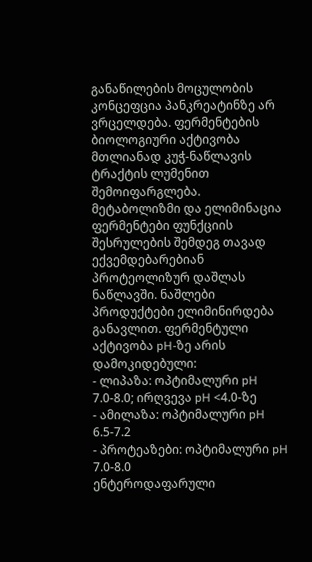განაწილების მოცულობის კონცეფცია პანკრეატინზე არ ვრცელდება. ფერმენტების ბიოლოგიური აქტივობა მთლიანად კუჭ-ნაწლავის ტრაქტის ლუმენით შემოიფარგლება.
მეტაბოლიზმი და ელიმინაცია
ფერმენტები ფუნქციის შესრულების შემდეგ თავად ექვემდებარებიან პროტეოლიზურ დაშლას ნაწლავში. ნაშლები პროდუქტები ელიმინირდება განავლით. ფერმენტული აქტივობა pH-ზე არის დამოკიდებული:
- ლიპაზა: ოპტიმალური pH 7.0-8.0; ირღვევა pH <4.0-ზე
- ამილაზა: ოპტიმალური pH 6.5-7.2
- პროტეაზები: ოპტიმალური pH 7.0-8.0
ენტეროდაფარული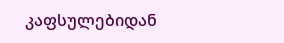კაფსულებიდან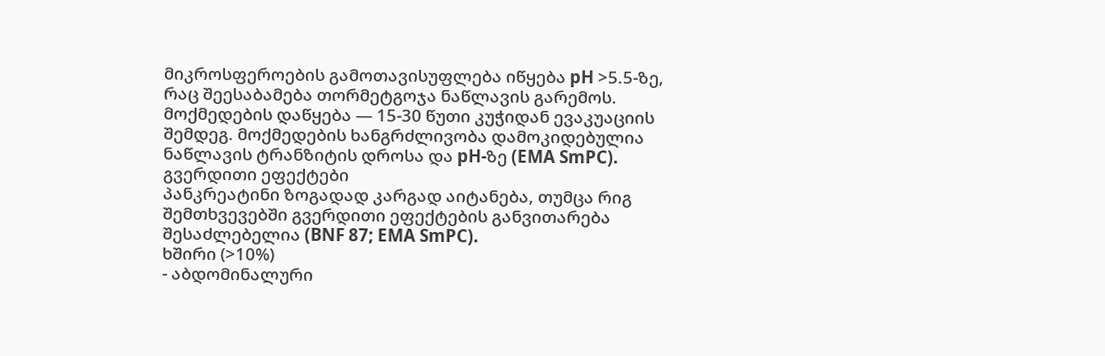მიკროსფეროების გამოთავისუფლება იწყება pH >5.5-ზე, რაც შეესაბამება თორმეტგოჯა ნაწლავის გარემოს. მოქმედების დაწყება — 15-30 წუთი კუჭიდან ევაკუაციის შემდეგ. მოქმედების ხანგრძლივობა დამოკიდებულია ნაწლავის ტრანზიტის დროსა და pH-ზე (EMA SmPC).
გვერდითი ეფექტები
პანკრეატინი ზოგადად კარგად აიტანება, თუმცა რიგ შემთხვევებში გვერდითი ეფექტების განვითარება შესაძლებელია (BNF 87; EMA SmPC).
ხშირი (>10%)
- აბდომინალური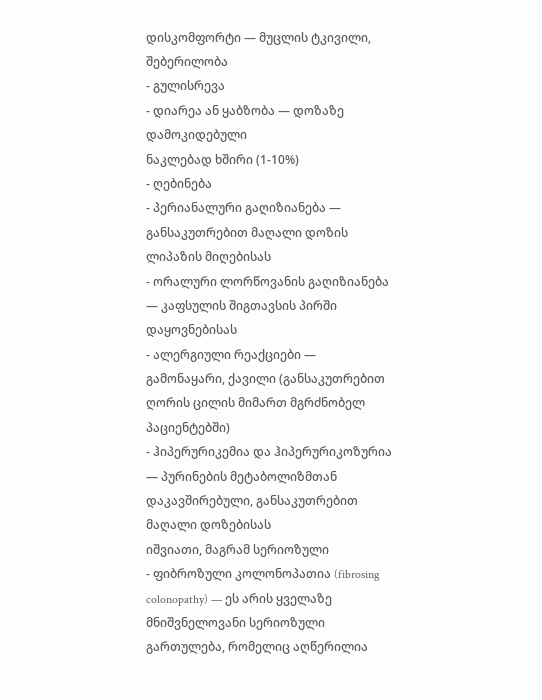დისკომფორტი — მუცლის ტკივილი, შებერილობა
- გულისრევა
- დიარეა ან ყაბზობა — დოზაზე დამოკიდებული
ნაკლებად ხშირი (1-10%)
- ღებინება
- პერიანალური გაღიზიანება — განსაკუთრებით მაღალი დოზის ლიპაზის მიღებისას
- ორალური ლორწოვანის გაღიზიანება — კაფსულის შიგთავსის პირში დაყოვნებისას
- ალერგიული რეაქციები — გამონაყარი, ქავილი (განსაკუთრებით ღორის ცილის მიმართ მგრძნობელ პაციენტებში)
- ჰიპერურიკემია და ჰიპერურიკოზურია — პურინების მეტაბოლიზმთან დაკავშირებული, განსაკუთრებით მაღალი დოზებისას
იშვიათი, მაგრამ სერიოზული
- ფიბროზული კოლონოპათია (fibrosing colonopathy) — ეს არის ყველაზე მნიშვნელოვანი სერიოზული გართულება, რომელიც აღწერილია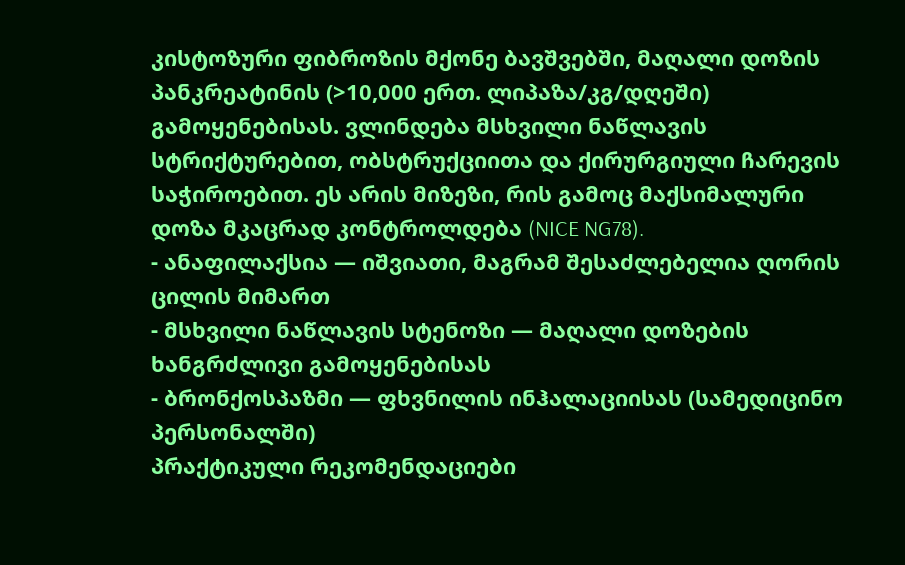კისტოზური ფიბროზის მქონე ბავშვებში, მაღალი დოზის პანკრეატინის (>10,000 ერთ. ლიპაზა/კგ/დღეში) გამოყენებისას. ვლინდება მსხვილი ნაწლავის სტრიქტურებით, ობსტრუქციითა და ქირურგიული ჩარევის საჭიროებით. ეს არის მიზეზი, რის გამოც მაქსიმალური დოზა მკაცრად კონტროლდება (NICE NG78).
- ანაფილაქსია — იშვიათი, მაგრამ შესაძლებელია ღორის ცილის მიმართ
- მსხვილი ნაწლავის სტენოზი — მაღალი დოზების ხანგრძლივი გამოყენებისას
- ბრონქოსპაზმი — ფხვნილის ინჰალაციისას (სამედიცინო პერსონალში)
პრაქტიკული რეკომენდაციები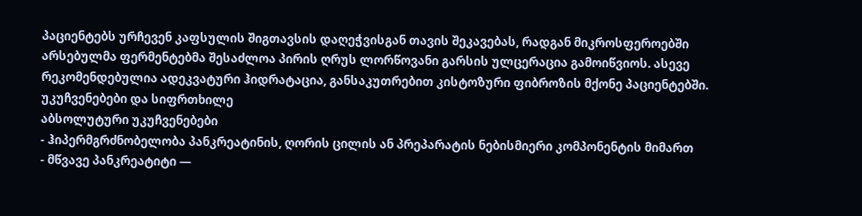პაციენტებს ურჩევენ კაფსულის შიგთავსის დაღეჭვისგან თავის შეკავებას, რადგან მიკროსფეროებში არსებულმა ფერმენტებმა შესაძლოა პირის ღრუს ლორწოვანი გარსის ულცერაცია გამოიწვიოს. ასევე რეკომენდებულია ადეკვატური ჰიდრატაცია, განსაკუთრებით კისტოზური ფიბროზის მქონე პაციენტებში.
უკუჩვენებები და სიფრთხილე
აბსოლუტური უკუჩვენებები
- ჰიპერმგრძნობელობა პანკრეატინის, ღორის ცილის ან პრეპარატის ნებისმიერი კომპონენტის მიმართ
- მწვავე პანკრეატიტი —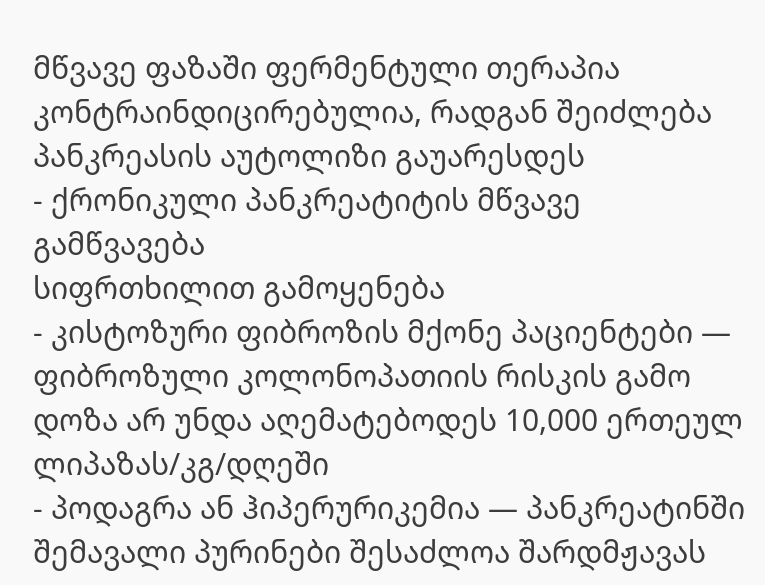მწვავე ფაზაში ფერმენტული თერაპია კონტრაინდიცირებულია, რადგან შეიძლება პანკრეასის აუტოლიზი გაუარესდეს
- ქრონიკული პანკრეატიტის მწვავე გამწვავება
სიფრთხილით გამოყენება
- კისტოზური ფიბროზის მქონე პაციენტები — ფიბროზული კოლონოპათიის რისკის გამო დოზა არ უნდა აღემატებოდეს 10,000 ერთეულ ლიპაზას/კგ/დღეში
- პოდაგრა ან ჰიპერურიკემია — პანკრეატინში შემავალი პურინები შესაძლოა შარდმჟავას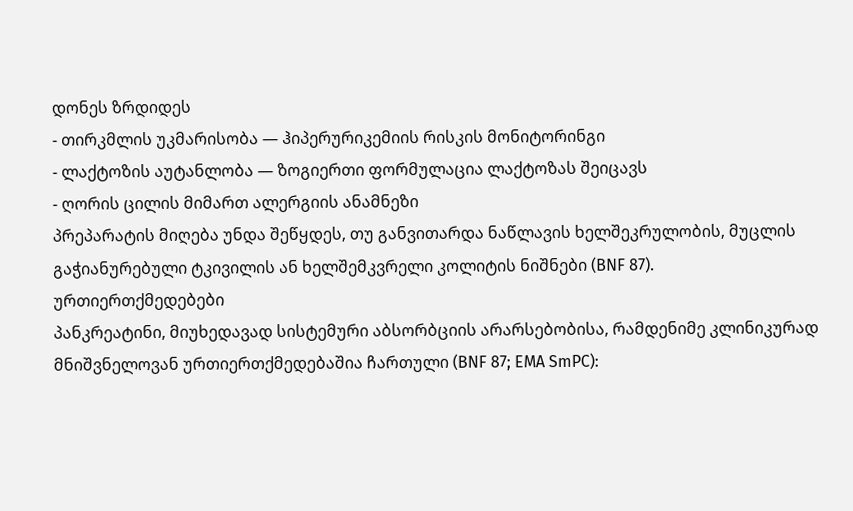დონეს ზრდიდეს
- თირკმლის უკმარისობა — ჰიპერურიკემიის რისკის მონიტორინგი
- ლაქტოზის აუტანლობა — ზოგიერთი ფორმულაცია ლაქტოზას შეიცავს
- ღორის ცილის მიმართ ალერგიის ანამნეზი
პრეპარატის მიღება უნდა შეწყდეს, თუ განვითარდა ნაწლავის ხელშეკრულობის, მუცლის გაჭიანურებული ტკივილის ან ხელშემკვრელი კოლიტის ნიშნები (BNF 87).
ურთიერთქმედებები
პანკრეატინი, მიუხედავად სისტემური აბსორბციის არარსებობისა, რამდენიმე კლინიკურად მნიშვნელოვან ურთიერთქმედებაშია ჩართული (BNF 87; EMA SmPC):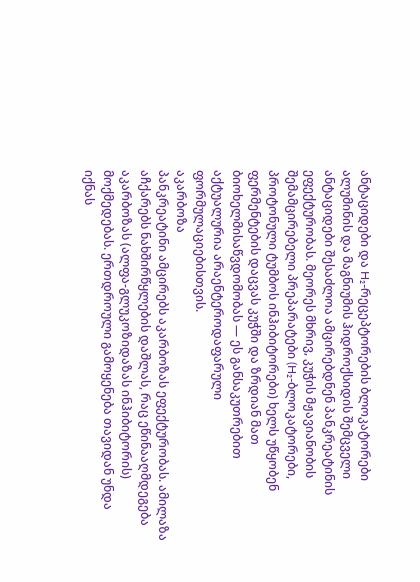ანტაციდები და H₂-რეცეპტორების ბლოკატორები
ალუმინის და მაგნიუმის ჰიდროქსიდის შემცველი ანტაციდები შესაძლოა ამცირებდნენ პანკრეატინის ეფექტურობას. მეორეს მხრივ, კუჭის მჟავიანობის შემამცირებელი პრეპარატები (H₂-ბლოკატორები, პროტონული ტუმბოს ინჰიბიტორები) ხელს უწყობენ ფერმენტების დაცვას კუჭში და ზრდიან მათ ბიოხელმისაწვდომობას — ეს განსაკუთრებით აქტუალურია არაენტეროდაფარული ფორმულაციებისთვის.
აკარბოზა
პანკრეატინი ამცირებს აკარბოზას ეფექტურობას. ამილაზა აჩქარებს ნახშირწყლების დაშლას, რაც ეწინააღმდეგება აკარბოზას (ალფა-გლუკოზიდაზას ინჰიბიტორის) მოქმედებას. ერთდროული გამოყენება თავიდან უნდა იქნას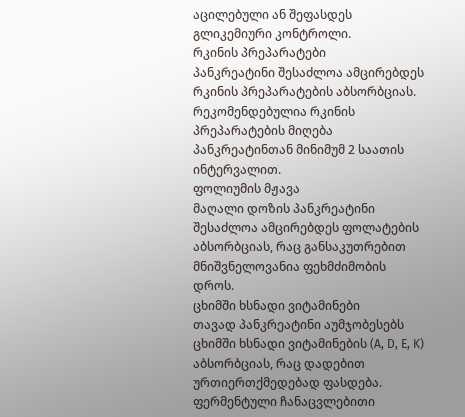აცილებული ან შეფასდეს გლიკემიური კონტროლი.
რკინის პრეპარატები
პანკრეატინი შესაძლოა ამცირებდეს რკინის პრეპარატების აბსორბციას. რეკომენდებულია რკინის პრეპარატების მიღება პანკრეატინთან მინიმუმ 2 საათის ინტერვალით.
ფოლიუმის მჟავა
მაღალი დოზის პანკრეატინი შესაძლოა ამცირებდეს ფოლატების აბსორბციას, რაც განსაკუთრებით მნიშვნელოვანია ფეხმძიმობის დროს.
ცხიმში ხსნადი ვიტამინები
თავად პანკრეატინი აუმჯობესებს ცხიმში ხსნადი ვიტამინების (A, D, E, K) აბსორბციას, რაც დადებით ურთიერთქმედებად ფასდება. ფერმენტული ჩანაცვლებითი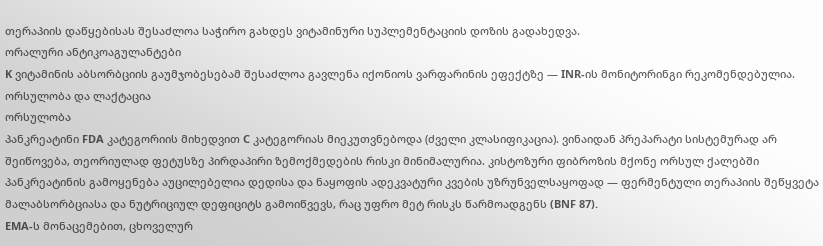თერაპიის დაწყებისას შესაძლოა საჭირო გახდეს ვიტამინური სუპლემენტაციის დოზის გადახედვა.
ორალური ანტიკოაგულანტები
K ვიტამინის აბსორბციის გაუმჯობესებამ შესაძლოა გავლენა იქონიოს ვარფარინის ეფექტზე — INR-ის მონიტორინგი რეკომენდებულია.
ორსულობა და ლაქტაცია
ორსულობა
პანკრეატინი FDA კატეგორიის მიხედვით C კატეგორიას მიეკუთვნებოდა (ძველი კლასიფიკაცია). ვინაიდან პრეპარატი სისტემურად არ შეიწოვება, თეორიულად ფეტუსზე პირდაპირი ზემოქმედების რისკი მინიმალურია. კისტოზური ფიბროზის მქონე ორსულ ქალებში პანკრეატინის გამოყენება აუცილებელია დედისა და ნაყოფის ადეკვატური კვების უზრუნველსაყოფად — ფერმენტული თერაპიის შეწყვეტა მალაბსორბციასა და ნუტრიციულ დეფიციტს გამოიწვევს, რაც უფრო მეტ რისკს წარმოადგენს (BNF 87).
EMA-ს მონაცემებით, ცხოველურ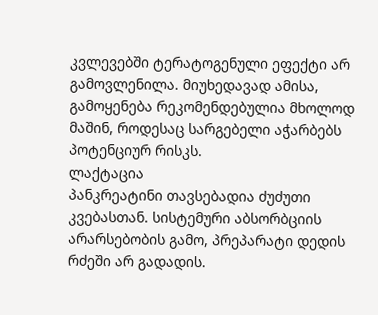კვლევებში ტერატოგენული ეფექტი არ გამოვლენილა. მიუხედავად ამისა, გამოყენება რეკომენდებულია მხოლოდ მაშინ, როდესაც სარგებელი აჭარბებს პოტენციურ რისკს.
ლაქტაცია
პანკრეატინი თავსებადია ძუძუთი კვებასთან. სისტემური აბსორბციის არარსებობის გამო, პრეპარატი დედის რძეში არ გადადის.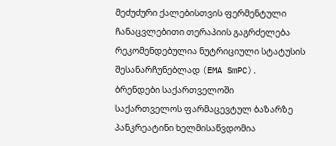მეძუძური ქალებისთვის ფერმენტული ჩანაცვლებითი თერაპიის გაგრძელება რეკომენდებულია ნუტრიციული სტატუსის შესანარჩუნებლად (EMA SmPC).
ბრენდები საქართველოში
საქართველოს ფარმაცევტულ ბაზარზე პანკრეატინი ხელმისაწვდომია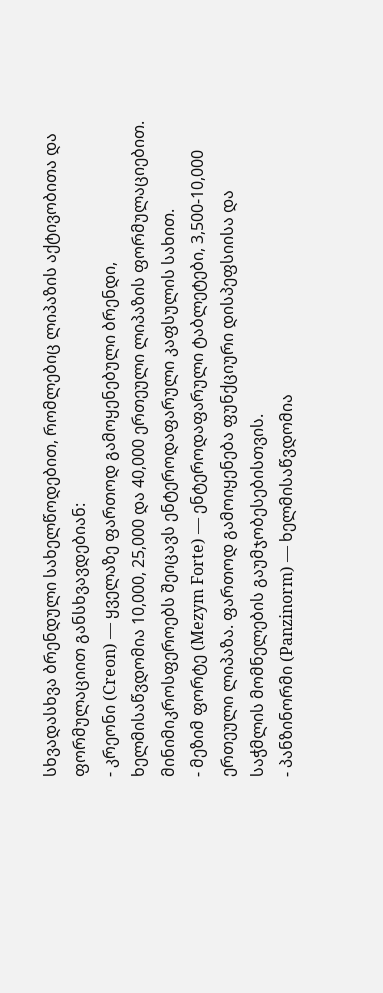სხვადასხვა ბრენდული სახელწოდებით, რომლებიც ლიპაზის აქტივობითა და ფორმულაციით განსხვავდებიან:
- კრეონი (Creon) — ყველაზე ფართოდ გამოყენებული ბრენდი, ხელმისაწვდომია 10,000, 25,000 და 40,000 ერთეული ლიპაზის ფორმულაციებით. მინიმიკროსფეროებს შეიცავს ენტეროდაფარული კაფსულის სახით.
- მეზიმ ფორტე (Mezym Forte) — ენტეროდაფარული ტაბლეტები, 3,500-10,000 ერთეული ლიპაზა. ფართოდ გამოიყენება ფუნქციური დისპეფსიისა და საჭმლის მომნელების გაუმჯობესებისთვის.
- პანზინორმი (Panzinorm) — ხელმისაწვდომია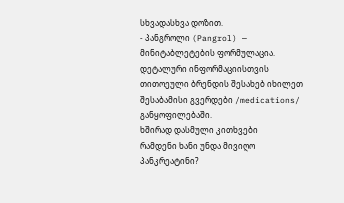სხვადასხვა დოზით.
- პანგროლი (Pangrol) — მინიტაბლეტების ფორმულაცია.
დეტალური ინფორმაციისთვის თითოეული ბრენდის შესახებ იხილეთ შესაბამისი გვერდები /medications/ განყოფილებაში.
ხშირად დასმული კითხვები
რამდენი ხანი უნდა მივიღო პანკრეატინი?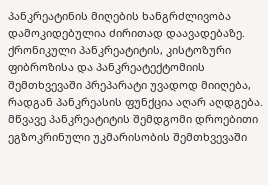პანკრეატინის მიღების ხანგრძლივობა დამოკიდებულია ძირითად დაავადებაზე. ქრონიკული პანკრეატიტის, კისტოზური ფიბროზისა და პანკრეატექტომიის შემთხვევაში პრეპარატი უვადოდ მიიღება, რადგან პანკრეასის ფუნქცია აღარ აღდგება. მწვავე პანკრეატიტის შემდგომი დროებითი ეგზოკრინული უკმარისობის შემთხვევაში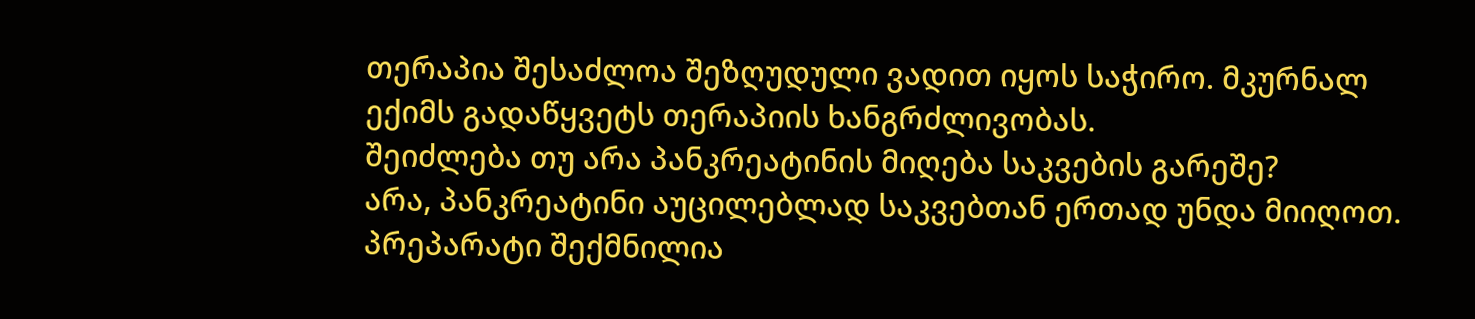თერაპია შესაძლოა შეზღუდული ვადით იყოს საჭირო. მკურნალ ექიმს გადაწყვეტს თერაპიის ხანგრძლივობას.
შეიძლება თუ არა პანკრეატინის მიღება საკვების გარეშე?
არა, პანკრეატინი აუცილებლად საკვებთან ერთად უნდა მიიღოთ. პრეპარატი შექმნილია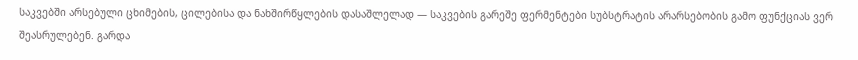საკვებში არსებული ცხიმების, ცილებისა და ნახშირწყლების დასაშლელად — საკვების გარეშე ფერმენტები სუბსტრატის არარსებობის გამო ფუნქციას ვერ შეასრულებენ. გარდა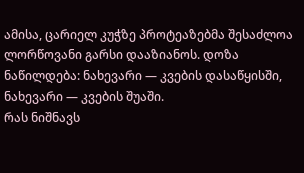ამისა, ცარიელ კუჭზე პროტეაზებმა შესაძლოა ლორწოვანი გარსი დააზიანოს. დოზა ნაწილდება: ნახევარი — კვების დასაწყისში, ნახევარი — კვების შუაში.
რას ნიშნავს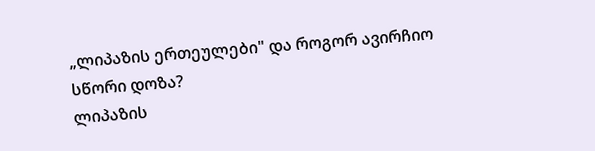„ლიპაზის ერთეულები" და როგორ ავირჩიო სწორი დოზა?
ლიპაზის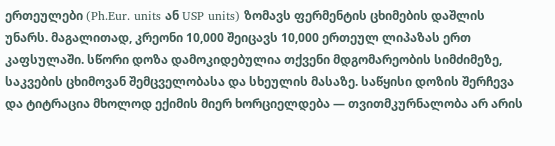ერთეულები (Ph.Eur. units ან USP units) ზომავს ფერმენტის ცხიმების დაშლის უნარს. მაგალითად, კრეონი 10,000 შეიცავს 10,000 ერთეულ ლიპაზას ერთ კაფსულაში. სწორი დოზა დამოკიდებულია თქვენი მდგომარეობის სიმძიმეზე, საკვების ცხიმოვან შემცველობასა და სხეულის მასაზე. საწყისი დოზის შერჩევა და ტიტრაცია მხოლოდ ექიმის მიერ ხორციელდება — თვითმკურნალობა არ არის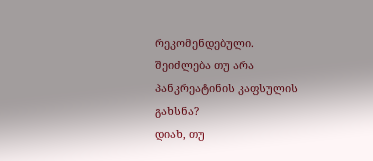რეკომენდებული.
შეიძლება თუ არა პანკრეატინის კაფსულის გახსნა?
დიახ, თუ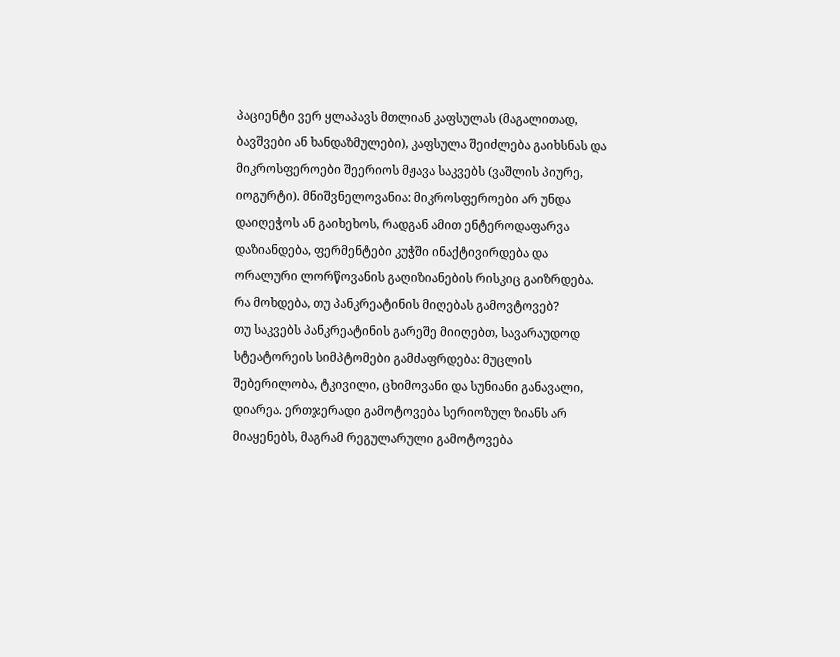პაციენტი ვერ ყლაპავს მთლიან კაფსულას (მაგალითად, ბავშვები ან ხანდაზმულები), კაფსულა შეიძლება გაიხსნას და მიკროსფეროები შეერიოს მჟავა საკვებს (ვაშლის პიურე, იოგურტი). მნიშვნელოვანია: მიკროსფეროები არ უნდა დაიღეჭოს ან გაიხეხოს, რადგან ამით ენტეროდაფარვა დაზიანდება, ფერმენტები კუჭში ინაქტივირდება და ორალური ლორწოვანის გაღიზიანების რისკიც გაიზრდება.
რა მოხდება, თუ პანკრეატინის მიღებას გამოვტოვებ?
თუ საკვებს პანკრეატინის გარეშე მიიღებთ, სავარაუდოდ სტეატორეის სიმპტომები გამძაფრდება: მუცლის შებერილობა, ტკივილი, ცხიმოვანი და სუნიანი განავალი, დიარეა. ერთჯერადი გამოტოვება სერიოზულ ზიანს არ მიაყენებს, მაგრამ რეგულარული გამოტოვება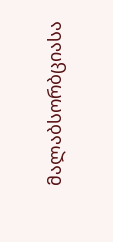მალაბსორბციასა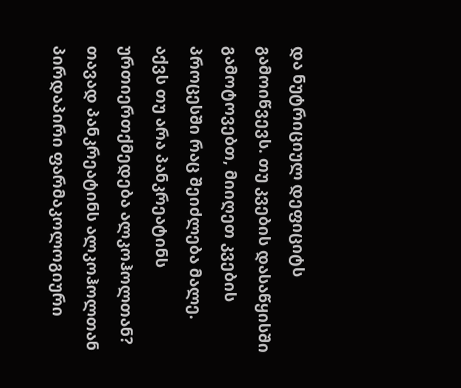და ნუტრიციულ დეფიციტს გამოიწვევს. თუ კვების დასაწყისში გამოტოვებთ, მიიღეთ კვების პროცესში რაც შეიძლება მალე.
აქვს თუ არა პანკრეატინს ურთიერთქმედება ალკოჰოლთან?
თავად პანკრეატინს ალკოჰოლთან პირდაპირი ფარმაკოლოგიური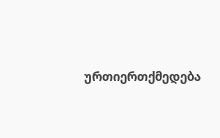ურთიერთქმედება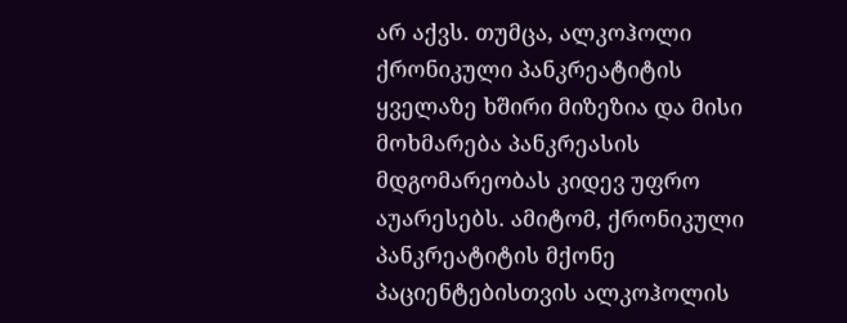არ აქვს. თუმცა, ალკოჰოლი ქრონიკული პანკრეატიტის ყველაზე ხშირი მიზეზია და მისი მოხმარება პანკრეასის მდგომარეობას კიდევ უფრო აუარესებს. ამიტომ, ქრონიკული პანკრეატიტის მქონე პაციენტებისთვის ალკოჰოლის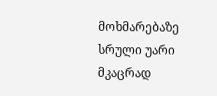მოხმარებაზე სრული უარი მკაცრად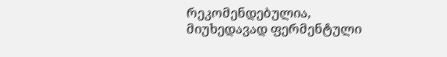რეკომენდებულია, მიუხედავად ფერმენტული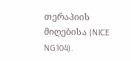თერაპიის მიღებისა (NICE NG104).